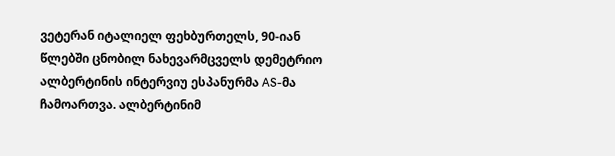ვეტერან იტალიელ ფეხბურთელს, 90-იან წლებში ცნობილ ნახევარმცველს დემეტრიო ალბერტინის ინტერვიუ ესპანურმა AS-მა ჩამოართვა. ალბერტინიმ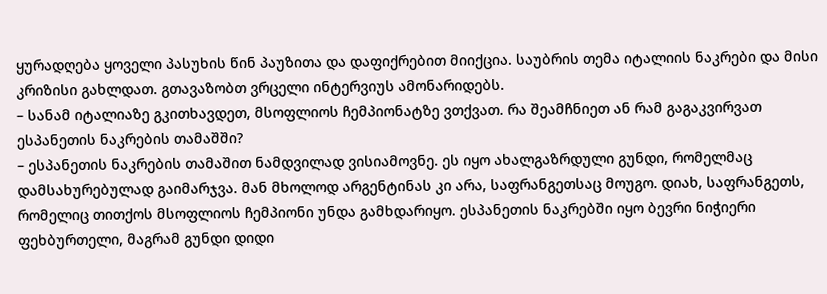ყურადღება ყოველი პასუხის წინ პაუზითა და დაფიქრებით მიიქცია. საუბრის თემა იტალიის ნაკრები და მისი კრიზისი გახლდათ. გთავაზობთ ვრცელი ინტერვიუს ამონარიდებს.
– სანამ იტალიაზე გკითხავდეთ, მსოფლიოს ჩემპიონატზე ვთქვათ. რა შეამჩნიეთ ან რამ გაგაკვირვათ ესპანეთის ნაკრების თამაშში?
– ესპანეთის ნაკრების თამაშით ნამდვილად ვისიამოვნე. ეს იყო ახალგაზრდული გუნდი, რომელმაც დამსახურებულად გაიმარჯვა. მან მხოლოდ არგენტინას კი არა, საფრანგეთსაც მოუგო. დიახ, საფრანგეთს, რომელიც თითქოს მსოფლიოს ჩემპიონი უნდა გამხდარიყო. ესპანეთის ნაკრებში იყო ბევრი ნიჭიერი ფეხბურთელი, მაგრამ გუნდი დიდი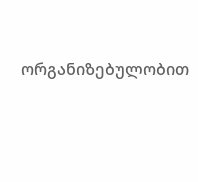ორგანიზებულობით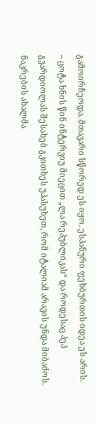გამოირჩეოდა. მთავარი სწორედ ეს იყო. ესპანური ფეხბურთის იდეა ეს არის.
– ცოტა ხნის წინ ინტერვიუ მიეცით „ლა რეპუბლიკას“ და როდესაც პეპ გვარდიოლას შესახებ გკითხეს უპასუხეთ, რომ იტალიამ არავის უნდა მიბაძოს. ნაკრების ახალმა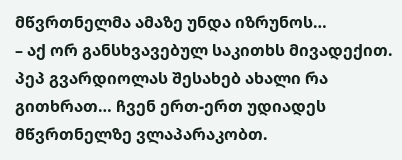მწვრთნელმა ამაზე უნდა იზრუნოს…
– აქ ორ განსხვავებულ საკითხს მივადექით. პეპ გვარდიოლას შესახებ ახალი რა გითხრათ… ჩვენ ერთ-ერთ უდიადეს მწვრთნელზე ვლაპარაკობთ.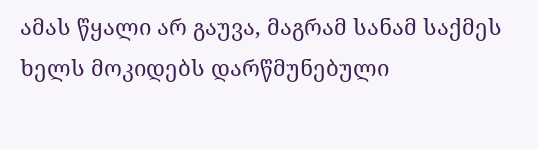ამას წყალი არ გაუვა, მაგრამ სანამ საქმეს ხელს მოკიდებს დარწმუნებული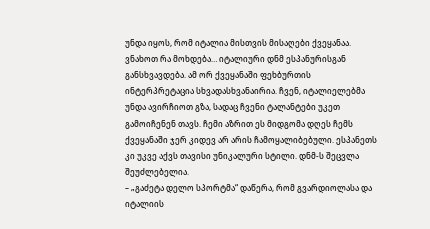უნდა იყოს, რომ იტალია მისთვის მისაღები ქვეყანაა. ვნახოთ რა მოხდება… იტალიური დნმ ესპანურისგან განსხვავდება. ამ ორ ქვეყანაში ფეხბურთის ინტერპრეტაცია სხვადასხვანაირია. ჩვენ, იტალიელებმა უნდა ავირჩიოთ გზა, სადაც ჩვენი ტალანტები უკეთ გამოიჩენენ თავს. ჩემი აზრით ეს მიდგომა დღეს ჩემს ქვეყანაში ჯერ კიდევ არ არის ჩამოყალიბებული. ესპანეთს კი უკვე აქვს თავისი უნიკალური სტილი. დნმ-ს შეცვლა შეუძლებელია.
– „გაძეტა დელო სპორტმა“ დაწერა, რომ გვარდიოლასა და იტალიის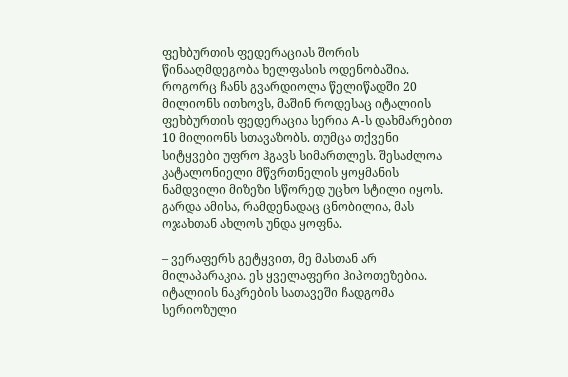ფეხბურთის ფედერაციას შორის წინააღმდეგობა ხელფასის ოდენობაშია. როგორც ჩანს გვარდიოლა წელიწადში 20 მილიონს ითხოვს, მაშინ როდესაც იტალიის ფეხბურთის ფედერაცია სერია A-ს დახმარებით 10 მილიონს სთავაზობს. თუმცა თქვენი სიტყვები უფრო ჰგავს სიმართლეს. შესაძლოა კატალონიელი მწვრთნელის ყოყმანის ნამდვილი მიზეზი სწორედ უცხო სტილი იყოს. გარდა ამისა, რამდენადაც ცნობილია, მას ოჯახთან ახლოს უნდა ყოფნა.

– ვერაფერს გეტყვით, მე მასთან არ მილაპარაკია. ეს ყველაფერი ჰიპოთეზებია. იტალიის ნაკრების სათავეში ჩადგომა სერიოზული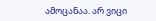ამოცანაა. არ ვიცი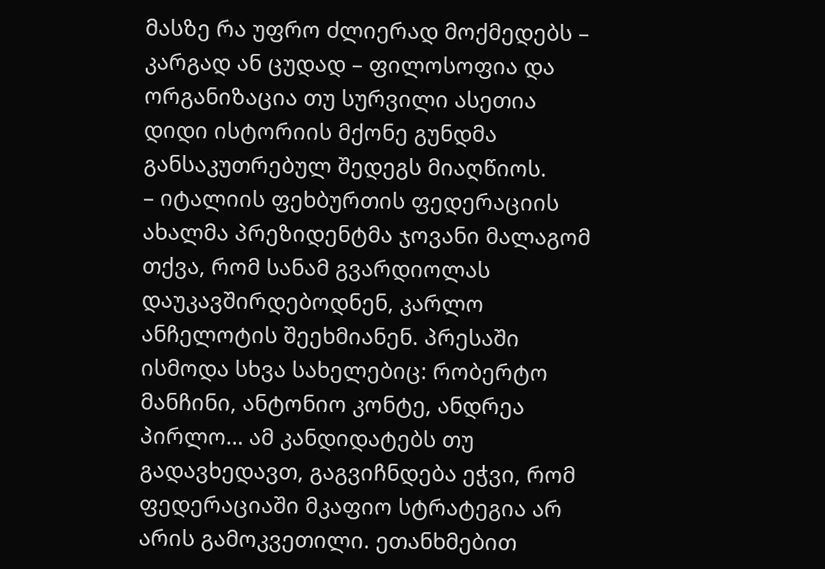მასზე რა უფრო ძლიერად მოქმედებს – კარგად ან ცუდად – ფილოსოფია და ორგანიზაცია თუ სურვილი ასეთია დიდი ისტორიის მქონე გუნდმა განსაკუთრებულ შედეგს მიაღწიოს.
– იტალიის ფეხბურთის ფედერაციის ახალმა პრეზიდენტმა ჯოვანი მალაგომ თქვა, რომ სანამ გვარდიოლას დაუკავშირდებოდნენ, კარლო ანჩელოტის შეეხმიანენ. პრესაში ისმოდა სხვა სახელებიც: რობერტო მანჩინი, ანტონიო კონტე, ანდრეა პირლო… ამ კანდიდატებს თუ გადავხედავთ, გაგვიჩნდება ეჭვი, რომ ფედერაციაში მკაფიო სტრატეგია არ არის გამოკვეთილი. ეთანხმებით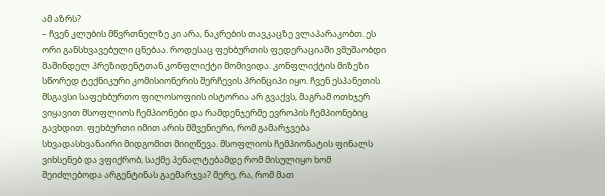ამ აზრს?
– ჩვენ კლუბის მწვრთნელზე კი არა, ნაკრების თავკაცზე ვლაპარაკობთ. ეს ორი განსხვავებული ცნებაა. როდესაც ფეხბურთის ფედერაციაში ვმუშაობდი მაშინდელ პრეზიდენტთან კონფლიქტი მომივიდა. კონფლიქტის მიზეზი სწორედ ტექნიკური კომისიონერის შერჩევის პრინციპი იყო. ჩვენ ესპანეთის მსგავსი საფეხბურთო ფილოსოფიის ისტორია არ გვაქვს, მაგრამ ოთხჯერ ვიყავით მსოფლიოს ჩემპიონები და რამდენჯერმე ევროპის ჩემპიონებიც გავხდით. ფეხბურთი იმით არის მშვენიერი, რომ გამარჯვება სხვადასხვანაირი მიდგომით მიიღწევა. მსოფლიოს ჩემპიონატის ფინალს ვიხსენებ და ვფიქრობ, საქმე პენალტებამდე რომ მისულიყო ხომ შეიძლებოდა არგენტინას გაემარჯვა? მერე, რა, რომ მათ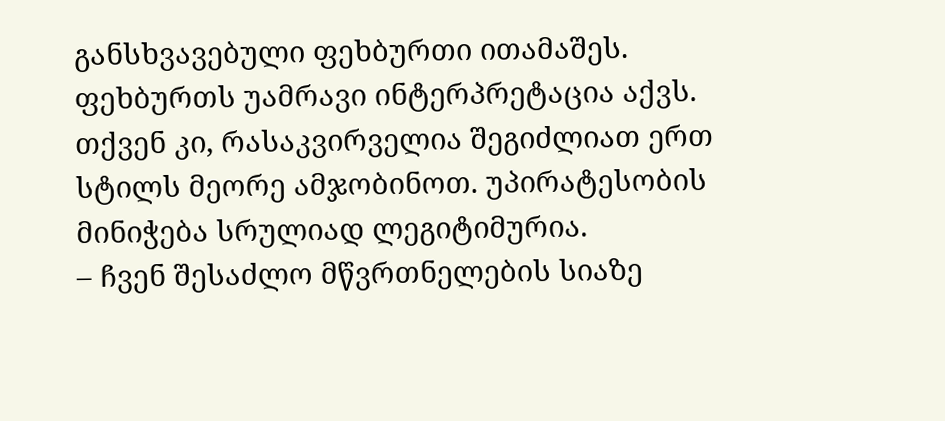განსხვავებული ფეხბურთი ითამაშეს. ფეხბურთს უამრავი ინტერპრეტაცია აქვს. თქვენ კი, რასაკვირველია შეგიძლიათ ერთ სტილს მეორე ამჯობინოთ. უპირატესობის მინიჭება სრულიად ლეგიტიმურია.
– ჩვენ შესაძლო მწვრთნელების სიაზე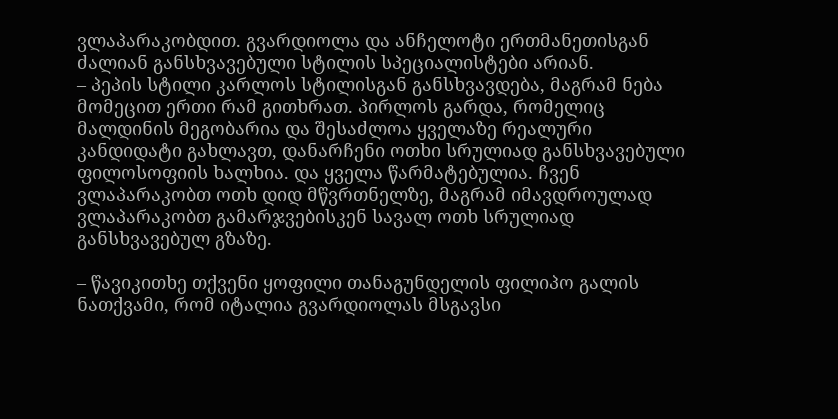ვლაპარაკობდით. გვარდიოლა და ანჩელოტი ერთმანეთისგან ძალიან განსხვავებული სტილის სპეციალისტები არიან.
– პეპის სტილი კარლოს სტილისგან განსხვავდება, მაგრამ ნება მომეცით ერთი რამ გითხრათ. პირლოს გარდა, რომელიც მალდინის მეგობარია და შესაძლოა ყველაზე რეალური კანდიდატი გახლავთ, დანარჩენი ოთხი სრულიად განსხვავებული ფილოსოფიის ხალხია. და ყველა წარმატებულია. ჩვენ ვლაპარაკობთ ოთხ დიდ მწვრთნელზე, მაგრამ იმავდროულად ვლაპარაკობთ გამარჯვებისკენ სავალ ოთხ სრულიად განსხვავებულ გზაზე.

– წავიკითხე თქვენი ყოფილი თანაგუნდელის ფილიპო გალის ნათქვამი, რომ იტალია გვარდიოლას მსგავსი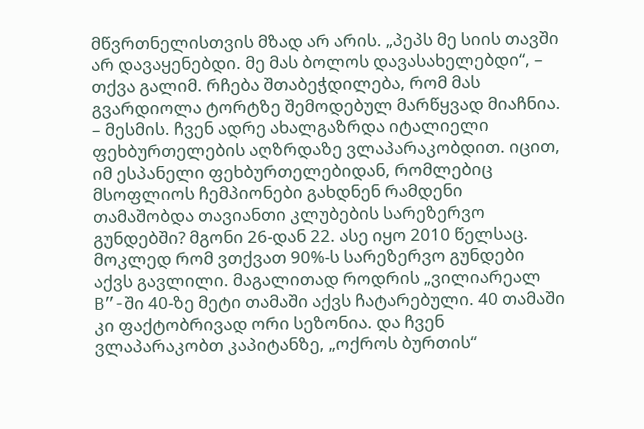მწვრთნელისთვის მზად არ არის. „პეპს მე სიის თავში არ დავაყენებდი. მე მას ბოლოს დავასახელებდი“, – თქვა გალიმ. რჩება შთაბეჭდილება, რომ მას გვარდიოლა ტორტზე შემოდებულ მარწყვად მიაჩნია.
– მესმის. ჩვენ ადრე ახალგაზრდა იტალიელი ფეხბურთელების აღზრდაზე ვლაპარაკობდით. იცით, იმ ესპანელი ფეხბურთელებიდან, რომლებიც მსოფლიოს ჩემპიონები გახდნენ რამდენი თამაშობდა თავიანთი კლუბების სარეზერვო გუნდებში? მგონი 26-დან 22. ასე იყო 2010 წელსაც. მოკლედ რომ ვთქვათ 90%-ს სარეზერვო გუნდები აქვს გავლილი. მაგალითად როდრის „ვილიარეალ B”-ში 40-ზე მეტი თამაში აქვს ჩატარებული. 40 თამაში კი ფაქტობრივად ორი სეზონია. და ჩვენ ვლაპარაკობთ კაპიტანზე, „ოქროს ბურთის“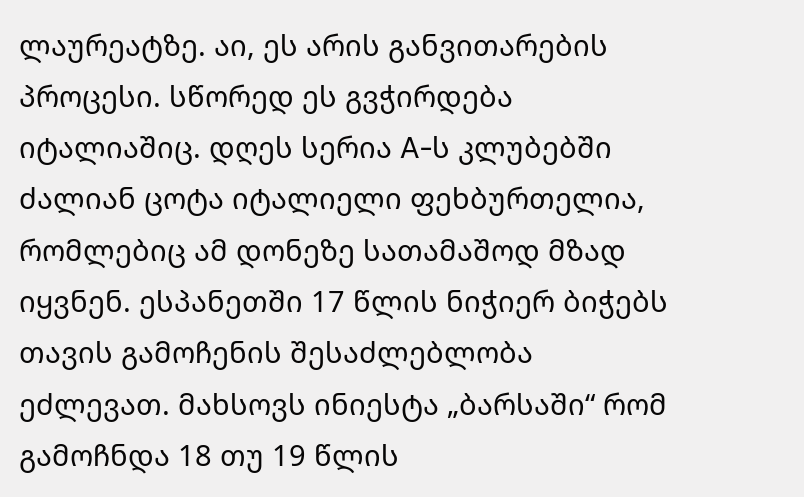ლაურეატზე. აი, ეს არის განვითარების პროცესი. სწორედ ეს გვჭირდება იტალიაშიც. დღეს სერია A-ს კლუბებში ძალიან ცოტა იტალიელი ფეხბურთელია, რომლებიც ამ დონეზე სათამაშოდ მზად იყვნენ. ესპანეთში 17 წლის ნიჭიერ ბიჭებს თავის გამოჩენის შესაძლებლობა ეძლევათ. მახსოვს ინიესტა „ბარსაში“ რომ გამოჩნდა 18 თუ 19 წლის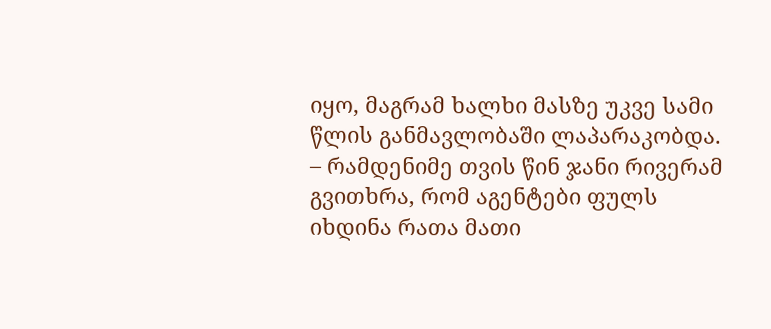იყო, მაგრამ ხალხი მასზე უკვე სამი წლის განმავლობაში ლაპარაკობდა.
– რამდენიმე თვის წინ ჯანი რივერამ გვითხრა, რომ აგენტები ფულს იხდინა რათა მათი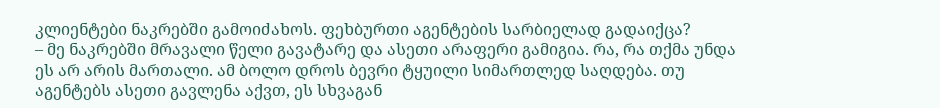კლიენტები ნაკრებში გამოიძახოს. ფეხბურთი აგენტების სარბიელად გადაიქცა?
– მე ნაკრებში მრავალი წელი გავატარე და ასეთი არაფერი გამიგია. რა, რა თქმა უნდა ეს არ არის მართალი. ამ ბოლო დროს ბევრი ტყუილი სიმართლედ საღდება. თუ აგენტებს ასეთი გავლენა აქვთ, ეს სხვაგან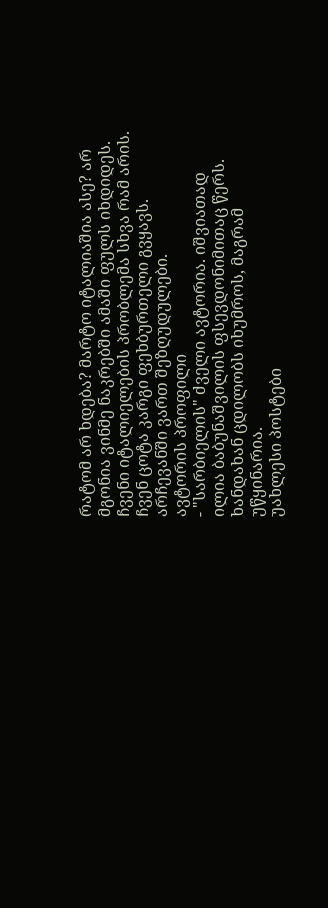რატომ არ ხდება? მარტო იტალიაშია ასე? არ მგონია ვინმე ნაკრებში ამაში ფულს იხდიდეს. ჩვენი იტალიელების პრობლემა სხვა რამ არის. ჩვენ ცოტა კარგი ფეხბურთელი გვყავს. არჩევანში ვართ შეზღუდულები.
ავტორის პროფილი
- "სარბიელის" ძველი ავტორია. იშვიათად ილია ბაბუნაშვილის ფსევდონიმითაც წერს. ხანდახან ცდილობს იხუმროს, მაგრამ უწყინარია.
უახლესი პოსტები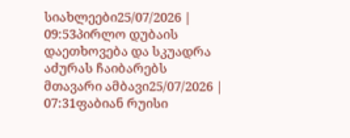სიახლეები25/07/2026 | 09:53პირლო დუბაის დაეთხოვება და სკუადრა აძურას ჩაიბარებს
მთავარი ამბავი25/07/2026 | 07:31ფაბიან რუისი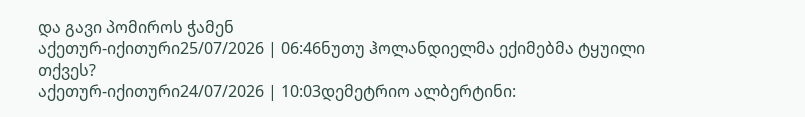და გავი პომიროს ჭამენ
აქეთურ-იქითური25/07/2026 | 06:46ნუთუ ჰოლანდიელმა ექიმებმა ტყუილი თქვეს?
აქეთურ-იქითური24/07/2026 | 10:03დემეტრიო ალბერტინი: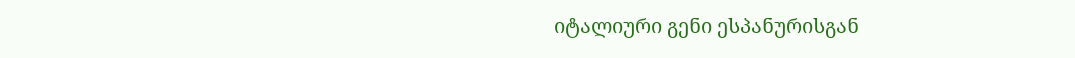იტალიური გენი ესპანურისგან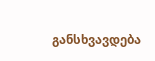განსხვავდება